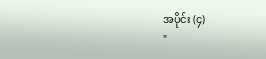အပိုင်း (၄)
"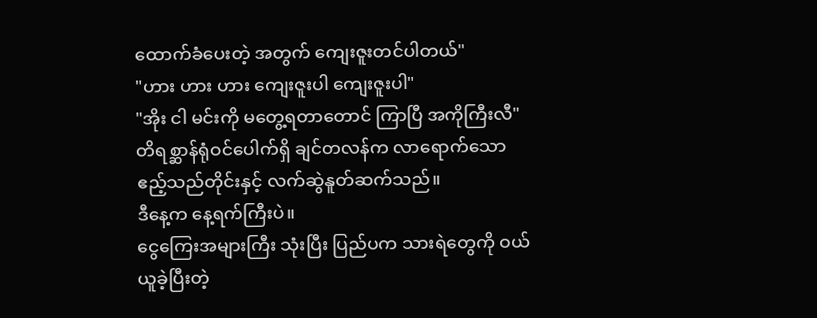ထောက်ခံပေးတဲ့ အတွက် ကျေးဇူးတင်ပါတယ်"
"ဟား ဟား ဟား ကျေးဇူးပါ ကျေးဇူးပါ"
"အိုး ငါ မင်းကို မတွေ့ရတာတောင် ကြာပြီ အကိုကြီးလီ"
တိရစ္ဆာန်ရုံဝင်ပေါက်ရှိ ချင်တလန်က လာရောက်သော ဧည့်သည်တိုင်းနှင့် လက်ဆွဲနူတ်ဆက်သည်။
ဒီနေ့က နေ့ရက်ကြီးပဲ။
ငွေကြေးအများကြီး သုံးပြီး ပြည်ပက သားရဲတွေကို ဝယ်ယူခဲ့ပြီးတဲ့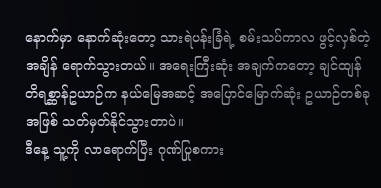နောက်မှာ နောက်ဆုံးတော့ သားရဲပန်းခြံရဲ့ စမ်းသပ်ကာလ ဖွင့်လှစ်တဲ့အချိန် ရောက်သွားတယ်။ အရေးကြီးဆုံး အချက်ကတော့ ချင်ထျန် တိရစ္ဆာန်ဥယာဉ်က နယ်မြေအဆင့် အပြောင်မြောက်ဆုံး ဥယာဉ်တစ်ခုအဖြစ် သတ်မှတ်နိုင်သွားတာပဲ။
ဒီနေ့ သူ့ကို လာရောက်ပြီး ဂုဏ်ပြုစကား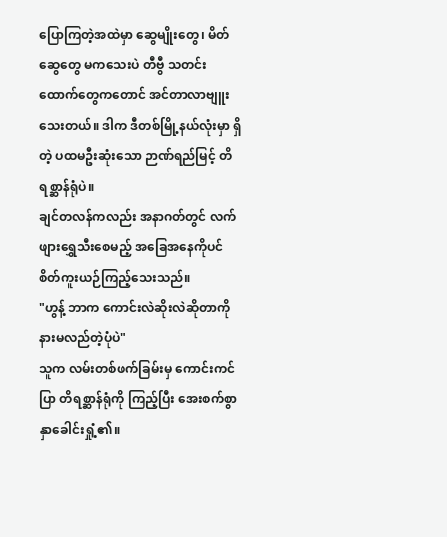ပြောကြတဲ့အထဲမှာ ဆွေမျိုးတွေ၊ မိတ်ဆွေတွေ မကသေးပဲ တီဗွီ သတင်းထောက်တွေကတောင် အင်တာလာဗျူးသေးတယ်။ ဒါက ဒီတစ်မြို့နယ်လုံးမှာ ရှိတဲ့ ပထမဦးဆုံးသော ဉာဏ်ရည်မြင့် တိရစ္ဆာန်ရုံပဲ။
ချင်တလန်ကလည်း အနာဂတ်တွင် လက်ဖျားရွှေသီးစေမည့် အခြေအနေကိုပင် စိတ်ကူးယဉ်ကြည့်သေးသည်။
"ဟွန့် ဘာက ကောင်းလဲဆိုးလဲဆိုတာကို နားမလည်တဲ့ပုံပဲ"
သူက လမ်းတစ်ဖက်ခြမ်းမှ ကောင်းကင်ပြာ တိရစ္ဆာန်ရုံကို ကြည့်ပြီး အေးစက်စွာ နှာခေါင်းရှုံ့၏။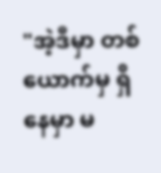"အဲ့ဒီမှာ တစ်ယောက်မှ ရှိနေမှာ မ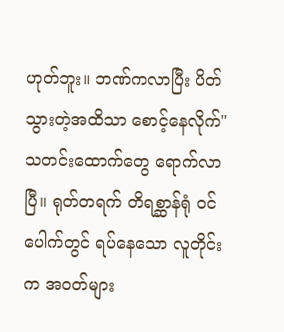ဟုတ်ဘူး။ ဘဏ်ကလာပြီး ပိတ်သွားတဲ့အထိသာ စောင့်နေလိုက်"
သတင်းထောက်တွေ ရောက်လာပြီ။ ရုတ်တရက် တိရစ္ဆာန်ရုံ ဝင်ပေါက်တွင် ရပ်နေသော လူတိုင်းက အဝတ်များ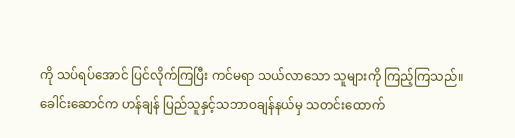ကို သပ်ရပ်အောင် ပြင်လိုက်ကြပြီး ကင်မရာ သယ်လာသော သူများကို ကြည့်ကြသည်။
ခေါင်းဆောင်က ဟန်ချန် ပြည်သူနှင့်သဘာဝချန်နယ်မှ သတင်းထောက်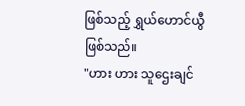ဖြစ်သည့် ရွှယ်ဟောင်ယွီ ဖြစ်သည်။
"ဟား ဟား သူဌေးချင်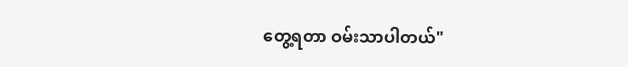တွေ့ရတာ ဝမ်းသာပါတယ်"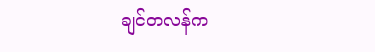ချင်တလန်က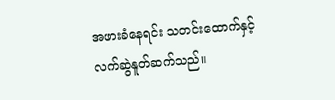အဖားခံနေရင်း သတင်းထောက်နှင့် လက်ဆွဲနူတ်ဆက်သည်။